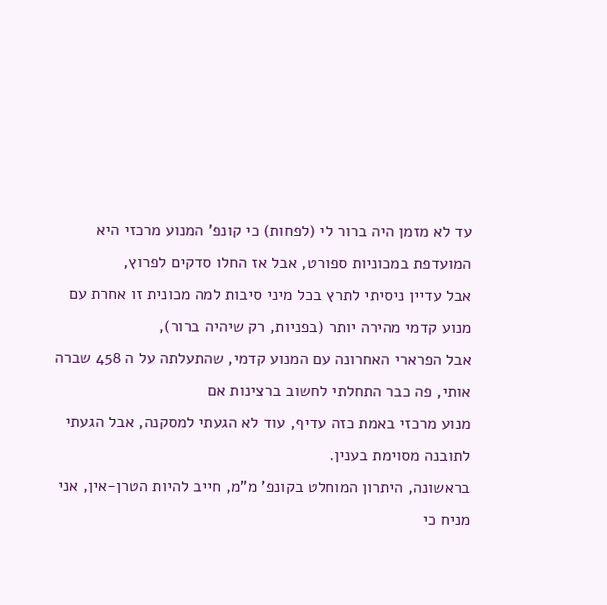עד לא מזמן היה ברור לי (לפחות) כי קונפ' המנוע מרכזי היא המועדפת במכוניות ספורט, אבל אז החלו סדקים לפרוץ,
אבל עדיין ניסיתי לתרץ בכל מיני סיבות למה מכונית זו אחרת עם מנוע קדמי מהירה יותר (בפניות, רק שיהיה ברור),
אבל הפרארי האחרונה עם המנוע קדמי, שהתעלתה על ה 458 שברה אותי, פה כבר התחלתי לחשוב ברצינות אם
מנוע מרכזי באמת כזה עדיף, עוד לא הגעתי למסקנה, אבל הגעתי לתובנה מסוימת בענין.
בראשונה, היתרון המוחלט בקונפ' מ"מ, חייב להיות הטרן-אין, אני מניח כי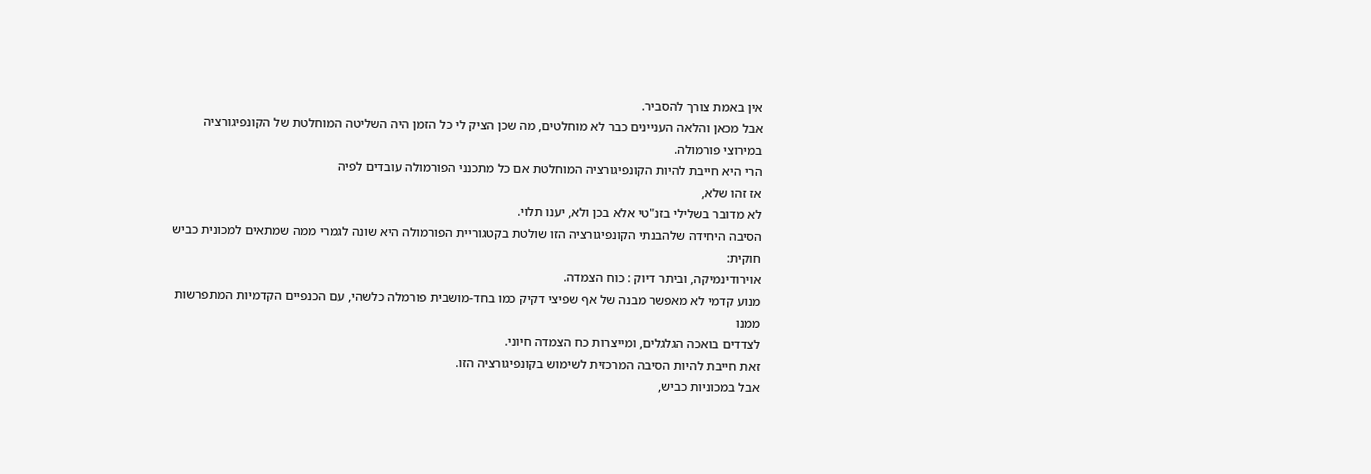אין באמת צורך להסביר.
אבל מכאן והלאה העניינים כבר לא מוחלטים, מה שכן הציק לי כל הזמן היה השליטה המוחלטת של הקונפיגורציה
במירוצי פורמולה.
הרי היא חייבת להיות הקונפיגורציה המוחלטת אם כל מתכנני הפורמולה עובדים לפיה
אז זהו שלא,
לא מדובר בשלילי בזנ"טי אלא בכן ולא, יענו תלוי.
הסיבה היחידה שלהבנתי הקונפיגורציה הזו שולטת בקטגוריית הפורמולה היא שונה לגמרי ממה שמתאים למכונית כביש חוקית:
אוירודינמיקה, וביתר דיוק : כוח הצמדה.
מנוע קדמי לא מאפשר מבנה של אף שפיצי דקיק כמו בחד-מושבית פורמלה כלשהי, עם הכנפיים הקדמיות המתפרשות ממנו
לצדדים בואכה הגלגלים, ומייצרות כח הצמדה חיוני.
זאת חייבת להיות הסיבה המרכזית לשימוש בקונפיגורציה הזו.
אבל במכוניות כביש,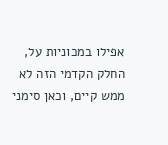אפילו במכוניות על, החלק הקדמי הזה לא ממש קיים, וכאן סימני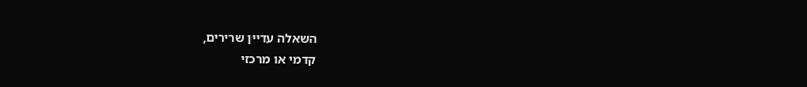השאלה עדיין שרירים,
קדמי או מרכזי